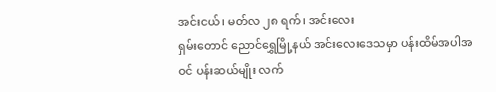အင်းငယ်၊ မတ်လ ၂၈ ရက်၊ အင်းလေး
ရှမ်းတောင် ညောင်ရွှေမြို့နယ် အင်းလေးဒေသမှာ ပန်းထိမ်အပါအဝင် ပန်းဆယ်မျိုး လက်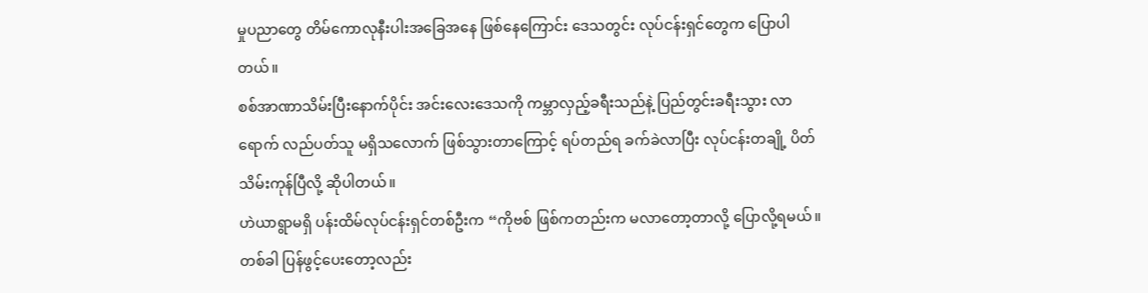မှုပညာတွေ တိမ်ကောလုနီးပါးအခြေအနေ ဖြစ်နေကြောင်း ဒေသတွင်း လုပ်ငန်းရှင်တွေက ပြောပါတယ်။
စစ်အာဏာသိမ်းပြီးနောက်ပိုင်း အင်းလေးဒေသကို ကမ္ဘာလှည့်ခရီးသည်နဲ့ ပြည်တွင်းခရီးသွား လာရောက် လည်ပတ်သူ မရှိသလောက် ဖြစ်သွားတာကြောင့် ရပ်တည်ရ ခက်ခဲလာပြီး လုပ်ငန်းတချို့ ပိတ်သိမ်းကုန်ပြီလို့ ဆိုပါတယ်။
ဟဲယာရွာမရှိ ပန်းထိမ်လုပ်ငန်းရှင်တစ်ဦးက “ကိုဗစ် ဖြစ်ကတည်းက မလာတော့တာလို့ ပြောလို့ရမယ်။ တစ်ခါ ပြန်ဖွင့်ပေးတော့လည်း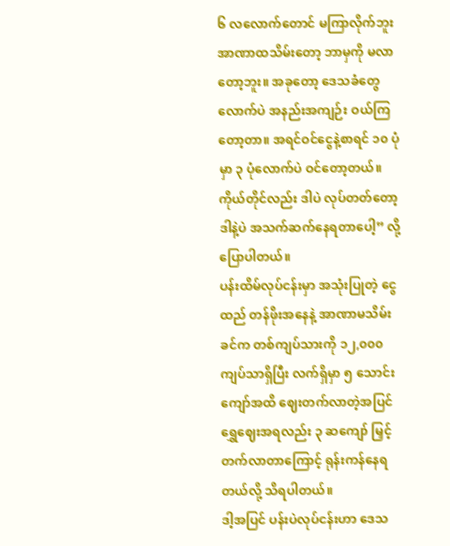၆ လလောက်တောင် မကြာလိုက်ဘူး အာဏာထသိမ်းတော့ ဘာမှကို မလာတော့ဘူး။ အခုတော့ ဒေသခံတွေလောက်ပဲ အနည်းအကျဉ်း ဝယ်ကြတော့တာ။ အရင်ဝင်ငွေနဲ့စာရင် ၁၀ ပုံမှာ ၃ ပုံလောက်ပဲ ဝင်တော့တယ်။ ကိုယ်တိုင်လည်း ဒါပဲ လုပ်တတ်တော့ ဒါနဲ့ပဲ အသက်ဆက်နေရတာပေါ့” လို့ ပြောပါတယ်။
ပန်းထိမ်လုပ်ငန်းမှာ အသုံးပြုတဲ့ ငွေထည် တန်ဖိုးအနေနဲ့ အာဏာမသိမ်းခင်က တစ်ကျပ်သားကို ၁၂,၀၀၀ ကျပ်သာရှိပြီး လက်ရှိမှာ ၅ သောင်းကျော်အထိ ဈေးတက်လာတဲ့အပြင် ရွှေဈေးအရလည်း ၃ ဆကျော် မြှင့်တက်လာတာကြောင့် ရုန်းကန်နေရတယ်လို့ သိရပါတယ်။
ဒါ့အပြင် ပန်းပဲလုပ်ငန်းဟာ ဒေသ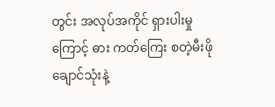တွင်း အလုပ်အကိုင် ရှားပါးမှုကြောင့် ဓား ကတ်ကြေး စတဲ့မီးဖိုချောင်သုံးနဲ့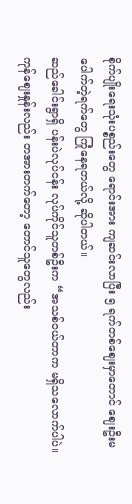စိုက်ပျိုးရေးသုံးပစ္စည်းတွေ ရောင်းအား ကျဆင်းလာပြီး ၅ ရက်တစ်ဈေးမှာတောင် ဈေးဦးမပေါက်တဲ့ရက်တွေ ကြုံနေရတယ်လို့ ဆိုပါတယ်။
ဆည်ခေါင်းရွာရှိ ပန်းပဲလုပ်ငန်း လုပ်ကိုင်သူတစ်ဦးက “အသစ်ဝယ်တာက မရှိသလောက်ပါပဲ။ ကုန်ဈေးနှုန်းလည်း တအားတက်တော့ တောင်သူတွေလည်း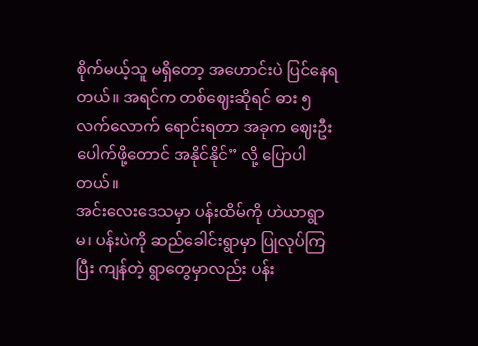စိုက်မယ့်သူ မရှိတော့ အဟောင်းပဲ ပြင်နေရတယ်။ အရင်က တစ်ဈေးဆိုရင် ဓား ၅ လက်လောက် ရောင်းရတာ အခုက ဈေးဦးပေါက်ဖို့တောင် အနိုင်နိုင်” လို့ ပြောပါတယ်။
အင်းလေးဒေသမှာ ပန်းထိမ်ကို ဟဲယာရွာမ၊ ပန်းပဲကို ဆည်ခေါင်းရွာမှာ ပြုလုပ်ကြပြီး ကျန်တဲ့ ရွာတွေမှာလည်း ပန်း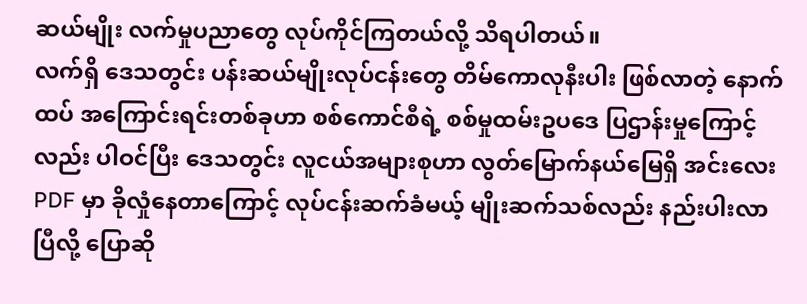ဆယ်မျိုး လက်မှုပညာတွေ လုပ်ကိုင်ကြတယ်လို့ သိရပါတယ်။
လက်ရှိ ဒေသတွင်း ပန်းဆယ်မျိုးလုပ်ငန်းတွေ တိမ်ကောလုနီးပါး ဖြစ်လာတဲ့ နောက်ထပ် အကြောင်းရင်းတစ်ခုဟာ စစ်ကောင်စီရဲ့ စစ်မှုထမ်းဥပဒေ ပြဌာန်းမှုကြောင့်လည်း ပါဝင်ပြီး ဒေသတွင်း လူငယ်အများစုဟာ လွတ်မြောက်နယ်မြေရှိ အင်းလေး PDF မှာ ခိုလှုံနေတာကြောင့် လုပ်ငန်းဆက်ခံမယ့် မျိုးဆက်သစ်လည်း နည်းပါးလာပြီလို့ ပြောဆို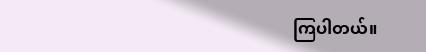ကြပါတယ်။